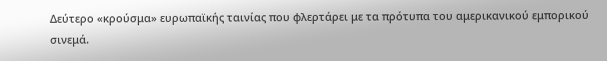Δεύτερο «κρούσμα» ευρωπαϊκής ταινίας που φλερτάρει με τα πρότυπα του αμερικανικού εμπορικού σινεμά.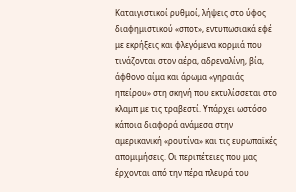Καταιγιστικοί ρυθμοί, λήψεις στο ύφος διαφημιστικού «σποτ», εντυπωσιακά εφέ με εκρήξεις και φλεγόμενα κορμιά που τινάζονται στον αέρα, αδρεναλίνη, βία, άφθονο αίμα και άρωμα «γηραιάς ηπείρου» στη σκηνή που εκτυλίσσεται στο κλαμπ με τις τραβεστί. Υπάρχει ωστόσο κάποια διαφορά ανάμεσα στην αμερικανική «ρουτίνα» και τις ευρωπαϊκές απομιμήσεις. Οι περιπέτειες που μας έρχονται από την πέρα πλευρά του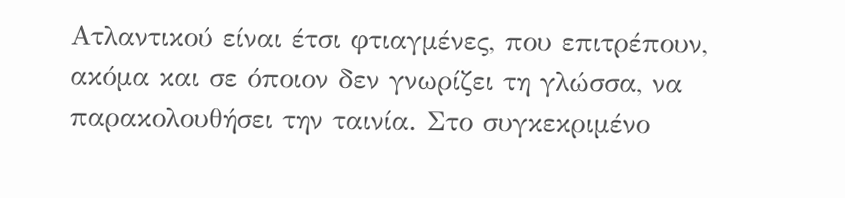Ατλαντικού είναι έτσι φτιαγμένες, που επιτρέπουν, ακόμα και σε όποιον δεν γνωρίζει τη γλώσσα, να παρακολουθήσει την ταινία. Στο συγκεκριμένο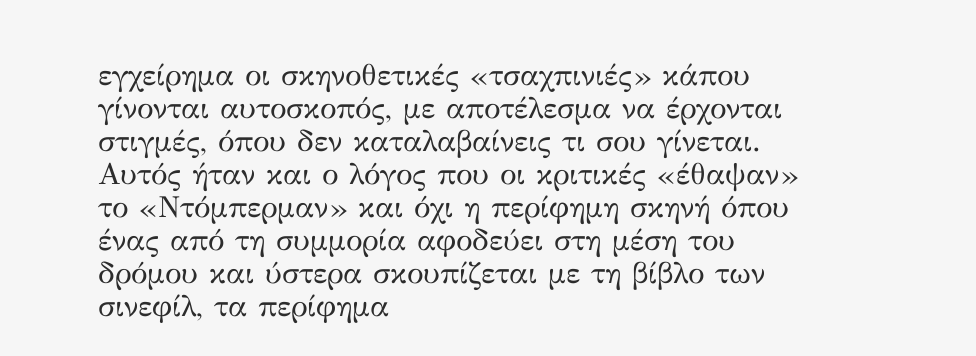εγχείρημα οι σκηνοθετικές «τσαχπινιές» κάπου γίνονται αυτοσκοπός, με αποτέλεσμα να έρχονται στιγμές, όπου δεν καταλαβαίνεις τι σου γίνεται. Αυτός ήταν και ο λόγος που οι κριτικές «έθαψαν» το «Ντόμπερμαν» και όχι η περίφημη σκηνή όπου ένας από τη συμμορία αφοδεύει στη μέση του δρόμου και ύστερα σκουπίζεται με τη βίβλο των σινεφίλ, τα περίφημα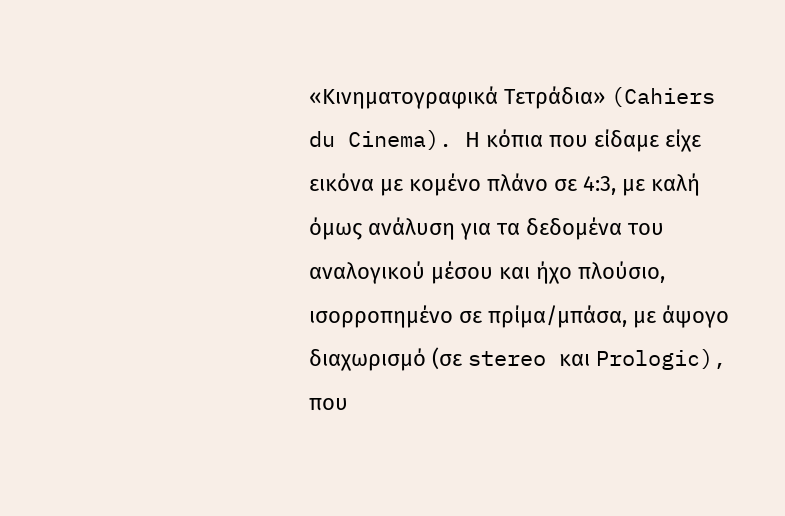«Κινηματογραφικά Τετράδια» (Cahiers du Cinema). Η κόπια που είδαμε είχε εικόνα με κομένο πλάνο σε 4:3, με καλή όμως ανάλυση για τα δεδομένα του αναλογικού μέσου και ήχο πλούσιο, ισορροπημένο σε πρίμα/μπάσα, με άψογο διαχωρισμό (σε stereo και Prologic), που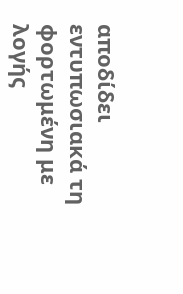αποδίδει εντυπωσιακά τη φορτωμένη με λογής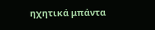ηχητικά μπάντα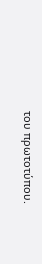του πρωτοτύπου.